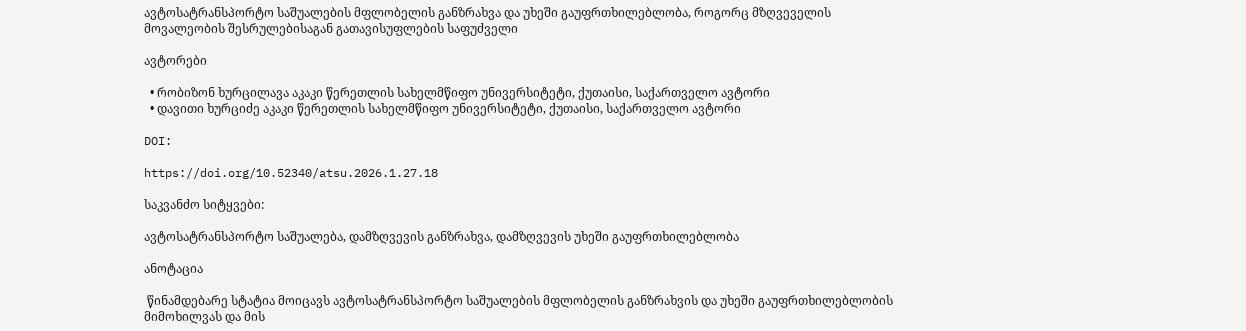ავტოსატრანსპორტო საშუალების მფლობელის განზრახვა და უხეში გაუფრთხილებლობა, როგორც მზღვეველის მოვალეობის შესრულებისაგან გათავისუფლების საფუძველი

ავტორები

  • რობიზონ ხურცილავა აკაკი წერეთლის სახელმწიფო უნივერსიტეტი, ქუთაისი, საქართველო ავტორი
  • დავითი ხურციძე აკაკი წერეთლის სახელმწიფო უნივერსიტეტი, ქუთაისი, საქართველო ავტორი

DOI:

https://doi.org/10.52340/atsu.2026.1.27.18

საკვანძო სიტყვები:

ავტოსატრანსპორტო საშუალება, დამზღვევის განზრახვა, დამზღვევის უხეში გაუფრთხილებლობა

ანოტაცია

 წინამდებარე სტატია მოიცავს ავტოსატრანსპორტო საშუალების მფლობელის განზრახვის და უხეში გაუფრთხილებლობის მიმოხილვას და მის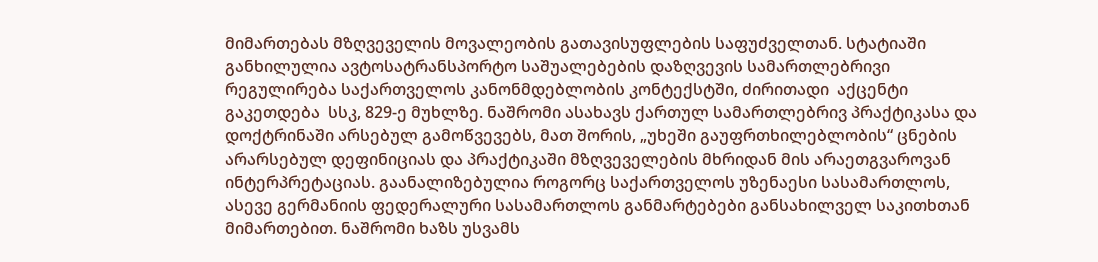მიმართებას მზღვეველის მოვალეობის გათავისუფლების საფუძველთან. სტატიაში განხილულია ავტოსატრანსპორტო საშუალებების დაზღვევის სამართლებრივი რეგულირება საქართველოს კანონმდებლობის კონტექსტში, ძირითადი  აქცენტი გაკეთდება  სსკ, 829-ე მუხლზე. ნაშრომი ასახავს ქართულ სამართლებრივ პრაქტიკასა და დოქტრინაში არსებულ გამოწვევებს, მათ შორის, „უხეში გაუფრთხილებლობის“ ცნების არარსებულ დეფინიციას და პრაქტიკაში მზღვეველების მხრიდან მის არაეთგვაროვან ინტერპრეტაციას. გაანალიზებულია როგორც საქართველოს უზენაესი სასამართლოს, ასევე გერმანიის ფედერალური სასამართლოს განმარტებები განსახილველ საკითხთან მიმართებით. ნაშრომი ხაზს უსვამს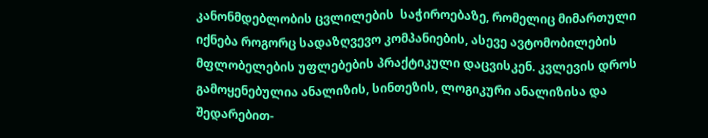კანონმდებლობის ცვლილების  საჭიროებაზე, რომელიც მიმართული იქნება როგორც სადაზღვევო კომპანიების, ასევე ავტომობილების მფლობელების უფლებების პრაქტიკული დაცვისკენ. კვლევის დროს გამოყენებულია ანალიზის, სინთეზის, ლოგიკური ანალიზისა და შედარებით-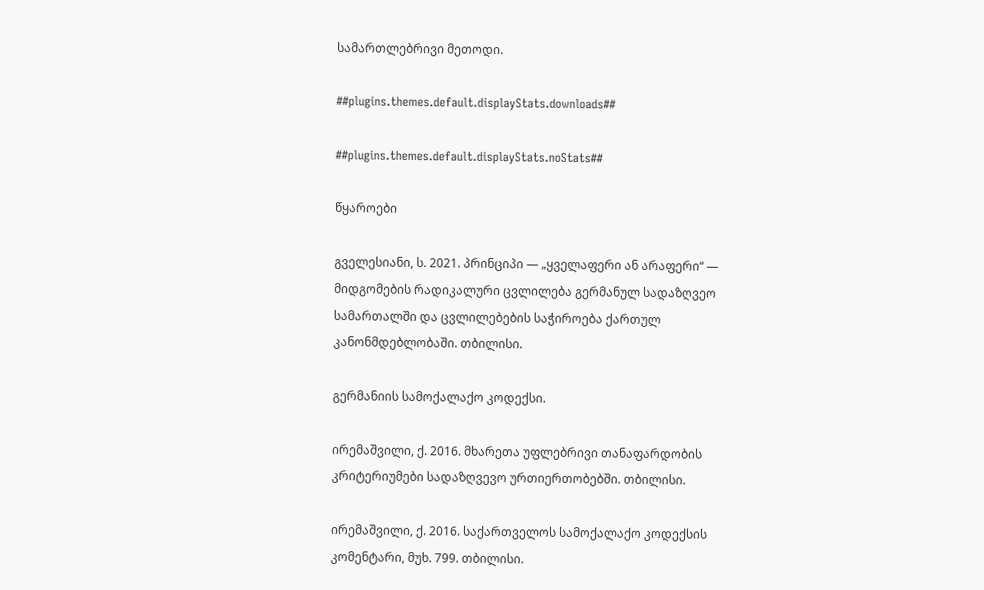სამართლებრივი მეთოდი.

##plugins.themes.default.displayStats.downloads##

##plugins.themes.default.displayStats.noStats##

წყაროები

გველესიანი, ს. 2021. პრინციპი — „ყველაფერი ან არაფერი“ — მიდგომების რადიკალური ცვლილება გერმანულ სადაზღვეო სამართალში და ცვლილებების საჭიროება ქართულ კანონმდებლობაში. თბილისი.

გერმანიის სამოქალაქო კოდექსი.

ირემაშვილი, ქ. 2016. მხარეთა უფლებრივი თანაფარდობის კრიტერიუმები სადაზღვევო ურთიერთობებში. თბილისი.

ირემაშვილი, ქ. 2016. საქართველოს სამოქალაქო კოდექსის კომენტარი, მუხ. 799. თბილისი.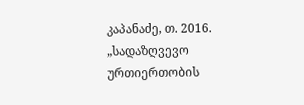კაპანაძე, თ. 2016. „სადაზღვევო ურთიერთობის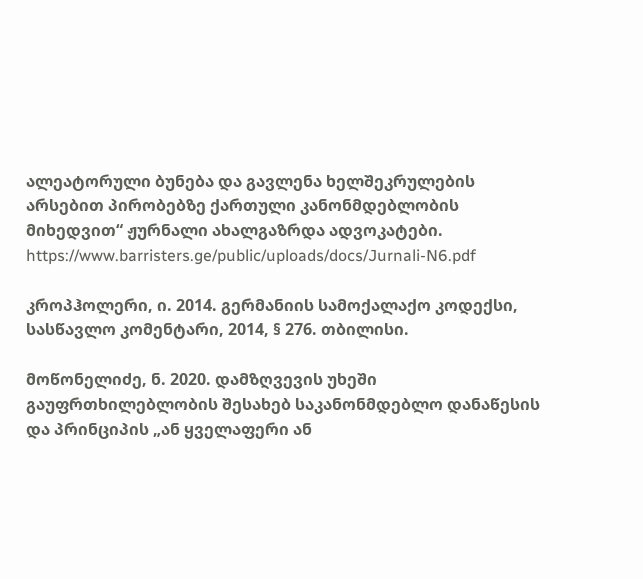ალეატორული ბუნება და გავლენა ხელშეკრულების არსებით პირობებზე ქართული კანონმდებლობის მიხედვით“ ჟურნალი ახალგაზრდა ადვოკატები. https://www.barristers.ge/public/uploads/docs/Jurnali-N6.pdf

კროპჰოლერი, ი. 2014. გერმანიის სამოქალაქო კოდექსი, სასწავლო კომენტარი, 2014, § 276. თბილისი.

მოწონელიძე, ნ. 2020. დამზღვევის უხეში გაუფრთხილებლობის შესახებ საკანონმდებლო დანაწესის და პრინციპის „ან ყველაფერი ან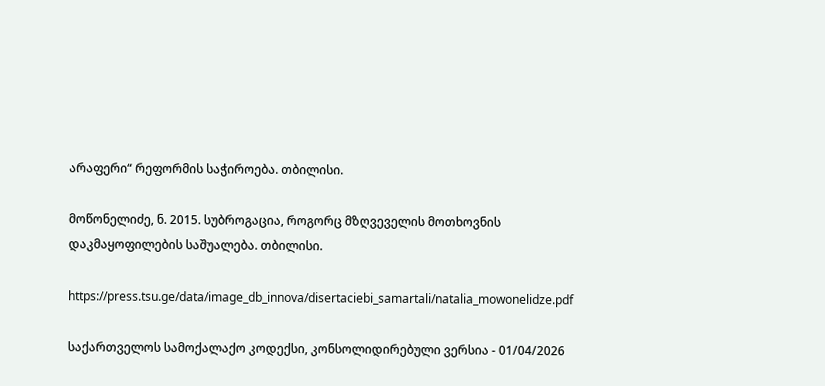არაფერი“ რეფორმის საჭიროება. თბილისი.

მოწონელიძე, ნ. 2015. სუბროგაცია, როგორც მზღვეველის მოთხოვნის დაკმაყოფილების საშუალება. თბილისი.

https://press.tsu.ge/data/image_db_innova/disertaciebi_samartali/natalia_mowonelidze.pdf

საქართველოს სამოქალაქო კოდექსი, კონსოლიდირებული ვერსია - 01/04/2026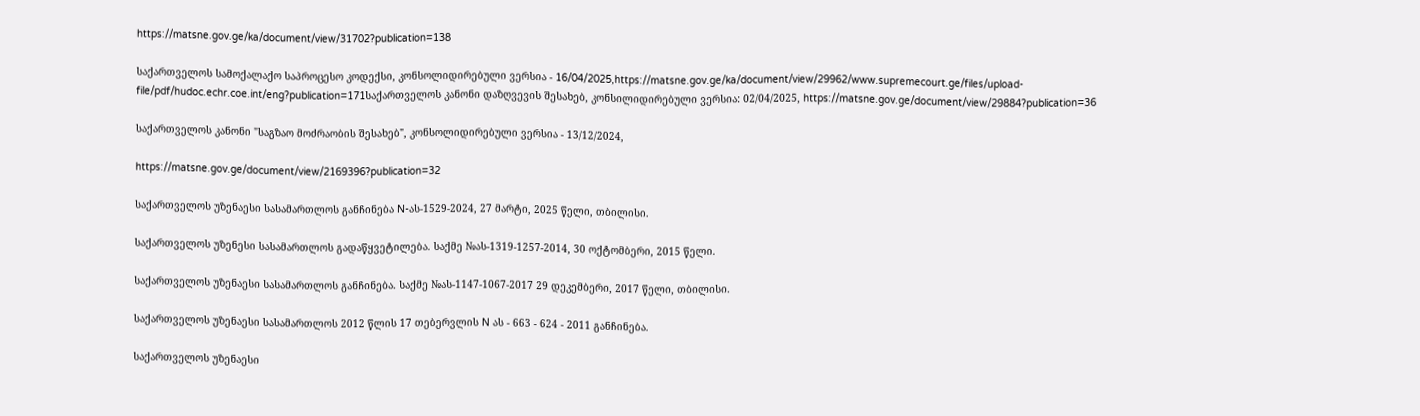https://matsne.gov.ge/ka/document/view/31702?publication=138

საქართველოს სამოქალაქო საპროცესო კოდექსი, კონსოლიდირებული ვერსია - 16/04/2025,https://matsne.gov.ge/ka/document/view/29962/www.supremecourt.ge/files/upload-file/pdf/hudoc.echr.coe.int/eng?publication=171საქართველოს კანონი დაზღვევის შესახებ, კონსილიდირებული ვერსია: 02/04/2025, https://matsne.gov.ge/document/view/29884?publication=36

საქართველოს კანონი "საგზაო მოძრაობის შესახებ", კონსოლიდირებული ვერსია - 13/12/2024,

https://matsne.gov.ge/document/view/2169396?publication=32

საქართველოს უზენაესი სასამართლოს განჩინება N-ას-1529-2024, 27 მარტი, 2025 წელი, თბილისი.

საქართველოს უზენესი სასამართლოს გადაწყვეტილება. საქმე №ას-1319-1257-2014, 30 ოქტომბერი, 2015 წელი.

საქართველოს უზენაესი სასამართლოს განჩინება. საქმე №ას-1147-1067-2017 29 დეკემბერი, 2017 წელი, თბილისი.

საქართველოს უზენაესი სასამართლოს 2012 წლის 17 თებერვლის N ას - 663 - 624 - 2011 განჩინება.

საქართველოს უზენაესი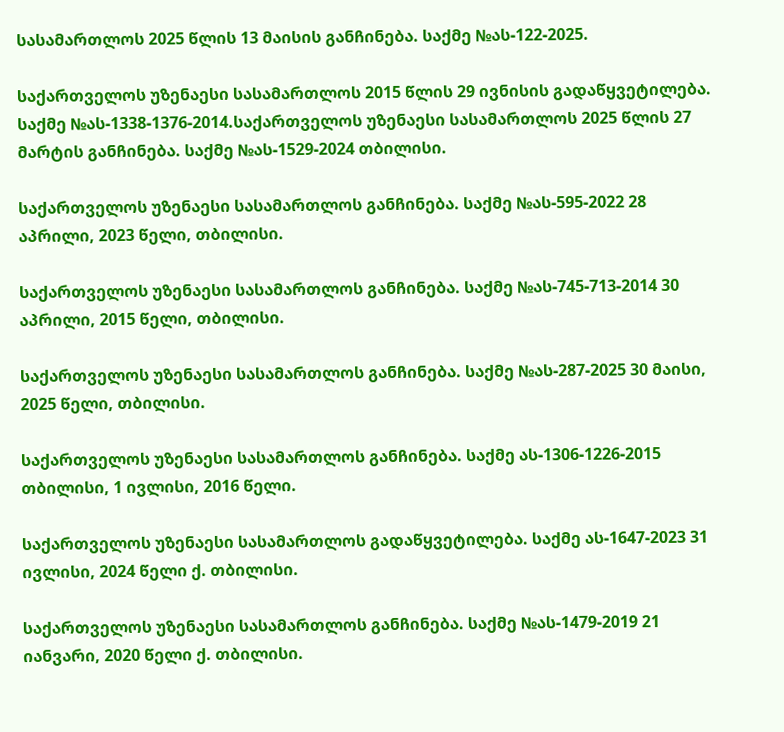სასამართლოს 2025 წლის 13 მაისის განჩინება. საქმე №ას-122-2025.

საქართველოს უზენაესი სასამართლოს 2015 წლის 29 ივნისის გადაწყვეტილება. საქმე №ას-1338-1376-2014.საქართველოს უზენაესი სასამართლოს 2025 წლის 27 მარტის განჩინება. საქმე №ას-1529-2024 თბილისი.

საქართველოს უზენაესი სასამართლოს განჩინება. საქმე №ას-595-2022 28 აპრილი, 2023 წელი, თბილისი.

საქართველოს უზენაესი სასამართლოს განჩინება. საქმე №ას-745-713-2014 30 აპრილი, 2015 წელი, თბილისი.

საქართველოს უზენაესი სასამართლოს განჩინება. საქმე №ას-287-2025 30 მაისი, 2025 წელი, თბილისი.

საქართველოს უზენაესი სასამართლოს განჩინება. საქმე ას-1306-1226-2015 თბილისი, 1 ივლისი, 2016 წელი.

საქართველოს უზენაესი სასამართლოს გადაწყვეტილება. საქმე ას-1647-2023 31 ივლისი, 2024 წელი ქ. თბილისი.

საქართველოს უზენაესი სასამართლოს განჩინება. საქმე №ას-1479-2019 21 იანვარი, 2020 წელი ქ. თბილისი.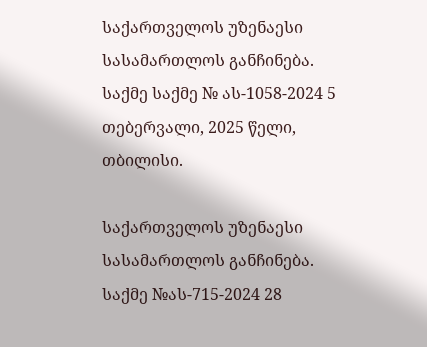საქართველოს უზენაესი სასამართლოს განჩინება. საქმე საქმე № ას-1058-2024 5 თებერვალი, 2025 წელი, თბილისი.

საქართველოს უზენაესი სასამართლოს განჩინება. საქმე №ას-715-2024 28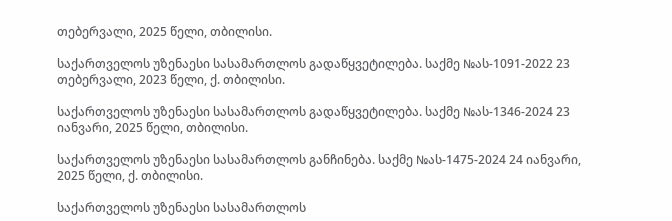თებერვალი, 2025 წელი, თბილისი.

საქართველოს უზენაესი სასამართლოს გადაწყვეტილება. საქმე №ას-1091-2022 23 თებერვალი, 2023 წელი, ქ. თბილისი.

საქართველოს უზენაესი სასამართლოს გადაწყვეტილება. საქმე №ას-1346-2024 23 იანვარი, 2025 წელი, თბილისი.

საქართველოს უზენაესი სასამართლოს განჩინება. საქმე №ას-1475-2024 24 იანვარი, 2025 წელი, ქ. თბილისი.

საქართველოს უზენაესი სასამართლოს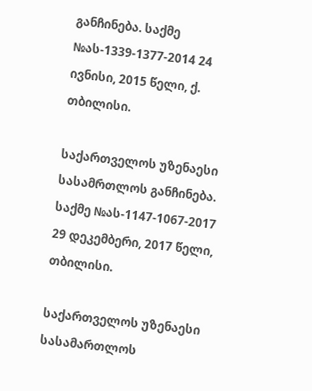განჩინება. საქმე №ას-1339-1377-2014 24 ივნისი, 2015 წელი, ქ. თბილისი.

საქართველოს უზენაესი სასამრთლოს განჩინება. საქმე №ას-1147-1067-2017 29 დეკემბერი, 2017 წელი, თბილისი.

საქართველოს უზენაესი სასამართლოს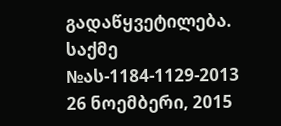გადაწყვეტილება. საქმე №ას-1184-1129-2013 26 ნოემბერი, 2015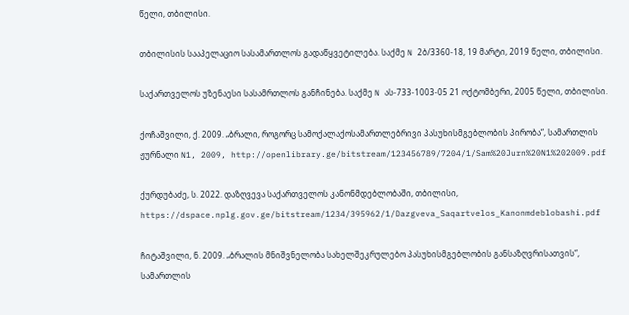წელი, თბილისი.

თბილისის სააპელაციო სასამართლოს გადაწყვეტილება. საქმე N 2ბ/3360-18, 19 მარტი, 2019 წელი, თბილისი.

საქართველოს უზენაესი სასამრთლოს განჩინება. საქმე N ას-733-1003-05 21 ოქტომბერი, 2005 წელი, თბილისი.

ქოჩაშვილი, ქ. 2009. „ბრალი, როგორც სამოქალაქოსამართლებრივი პასუხისმგებლობის პირობა“, სამართლის ჟურნალი N1, 2009, http://openlibrary.ge/bitstream/123456789/7204/1/Sam%20Jurn%20N1%202009.pdf

ქურდუბაძე, ს. 2022. დაზღვევა საქართველოს კანონმდებლობაში, თბილისი, https://dspace.nplg.gov.ge/bitstream/1234/395962/1/Dazgveva_Saqartvelos_Kanonmdeblobashi.pdf

ჩიტაშვილი, ნ. 2009. „ბრალის მნიშვნელობა სახელშეკრულებო პასუხისმგებლობის განსაზღვრისათვის“, სამართლის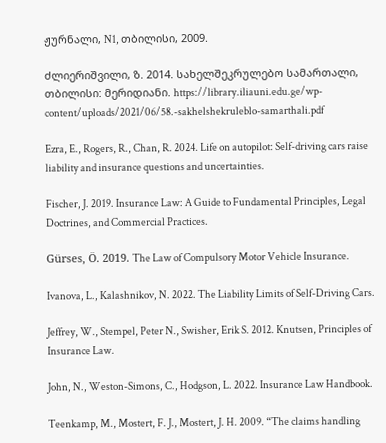ჟურნალი, N1, თბილისი, 2009.

ძლიერიშვილი, ზ. 2014. სახელშეკრულებო სამართალი, თბილისი: მერიდიანი. https://library.iliauni.edu.ge/wp-content/uploads/2021/06/58.-sakhelshekruleblo-samarthali.pdf

Ezra, E., Rogers, R., Chan, R. 2024. Life on autopilot: Self-driving cars raise liability and insurance questions and uncertainties.

Fischer, J. 2019. Insurance Law: A Guide to Fundamental Principles, Legal Doctrines, and Commercial Practices.

Gürses, Ö. 2019. The Law of Compulsory Motor Vehicle Insurance.

Ivanova, L., Kalashnikov, N. 2022. The Liability Limits of Self-Driving Cars.

Jeffrey, W., Stempel, Peter N., Swisher, Erik S. 2012. Knutsen, Principles of Insurance Law.

John, N., Weston-Simons, C., Hodgson, L. 2022. Insurance Law Handbook.

Teenkamp, M., Mostert, F. J., Mostert, J. H. 2009. “The claims handling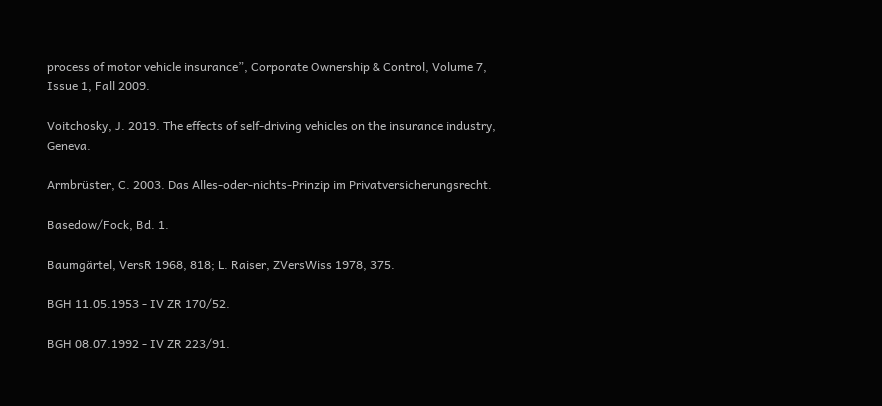process of motor vehicle insurance”, Corporate Ownership & Control, Volume 7, Issue 1, Fall 2009.

Voitchosky, J. 2019. The effects of self-driving vehicles on the insurance industry, Geneva.

Armbrüster, C. 2003. Das Alles-oder-nichts-Prinzip im Privatversicherungsrecht.

Basedow/Fock, Bd. 1.

Baumgärtel, VersR 1968, 818; L. Raiser, ZVersWiss 1978, 375.

BGH 11.05.1953 - IV ZR 170/52.

BGH 08.07.1992 - IV ZR 223/91.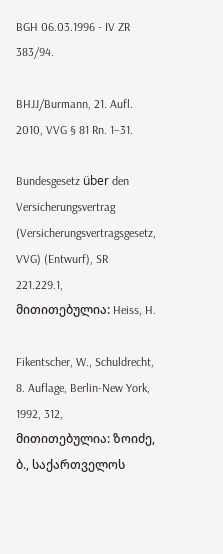BGH 06.03.1996 - IV ZR 383/94.

BHJJ/Burmann, 21. Aufl. 2010, VVG § 81 Rn. 1–31.

Bundesgesetz über den Versicherungsvertrag (Versicherungsvertragsgesetz, VVG) (Entwurf), SR 221.229.1, მითითებულია: Heiss, H.

Fikentscher, W., Schuldrecht, 8. Auflage, Berlin-New York, 1992, 312, მითითებულია: ზოიძე, ბ., საქართველოს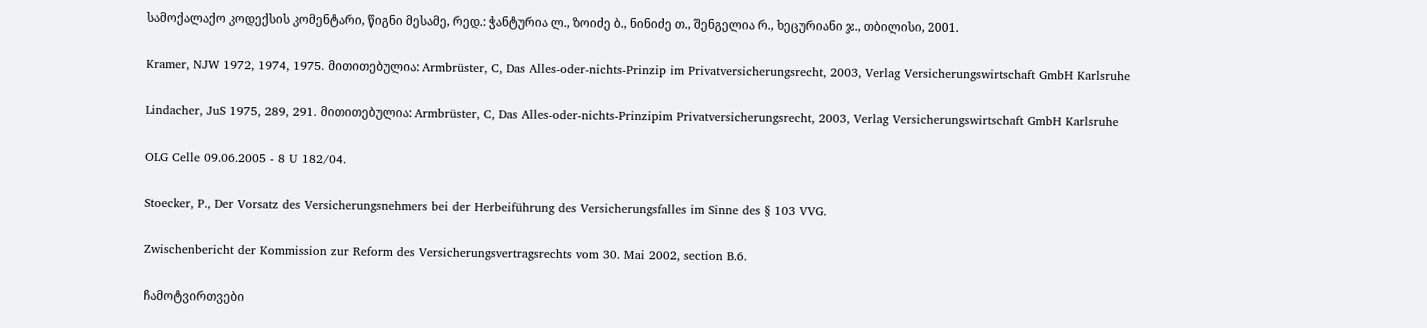სამოქალაქო კოდექსის კომენტარი, წიგნი მესამე, რედ.: ჭანტურია ლ., ზოიძე ბ., ნინიძე თ., შენგელია რ., ხეცურიანი ჯ., თბილისი, 2001.

Kramer, NJW 1972, 1974, 1975. მითითებულია: Armbrüster, C, Das Alles-oder-nichts-Prinzip im Privatversicherungsrecht, 2003, Verlag Versicherungswirtschaft GmbH Karlsruhe

Lindacher, JuS 1975, 289, 291. მითითებულია: Armbrüster, C, Das Alles-oder-nichts-Prinzipim Privatversicherungsrecht, 2003, Verlag Versicherungswirtschaft GmbH Karlsruhe

OLG Celle 09.06.2005 - 8 U 182/04.

Stoecker, P., Der Vorsatz des Versicherungsnehmers bei der Herbeiführung des Versicherungsfalles im Sinne des § 103 VVG.

Zwischenbericht der Kommission zur Reform des Versicherungsvertragsrechts vom 30. Mai 2002, section B.6.

ჩამოტვირთვები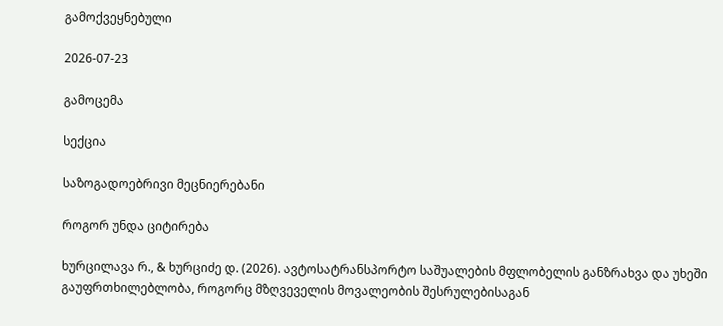გამოქვეყნებული

2026-07-23

გამოცემა

სექცია

საზოგადოებრივი მეცნიერებანი

როგორ უნდა ციტირება

ხურცილავა რ., & ხურციძე დ. (2026). ავტოსატრანსპორტო საშუალების მფლობელის განზრახვა და უხეში გაუფრთხილებლობა, როგორც მზღვეველის მოვალეობის შესრულებისაგან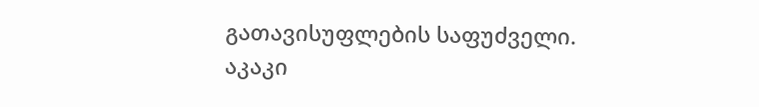გათავისუფლების საფუძველი. აკაკი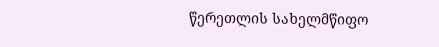წერეთლის სახელმწიფო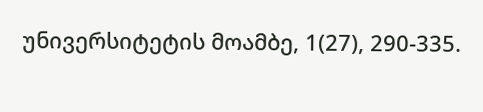უნივერსიტეტის მოამბე, 1(27), 290-335.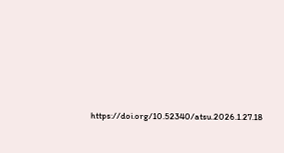https://doi.org/10.52340/atsu.2026.1.27.18